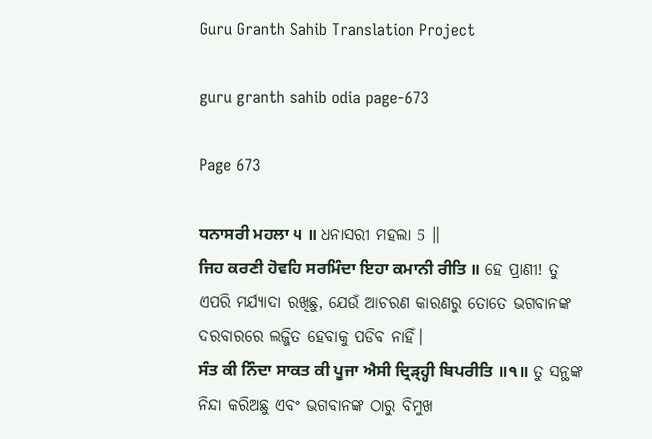Guru Granth Sahib Translation Project

guru granth sahib odia page-673

Page 673

ਧਨਾਸਰੀ ਮਹਲਾ ੫ ॥ ଧନାସରୀ ମହଲା 5 ॥
ਜਿਹ ਕਰਣੀ ਹੋਵਹਿ ਸਰਮਿੰਦਾ ਇਹਾ ਕਮਾਨੀ ਰੀਤਿ ॥ ହେ ପ୍ରାଣୀ! ତୁ ଏପରି ମର୍ଯ୍ୟାଦା ରଖିଛୁ, ଯେଉଁ ଆଚରଣ କାରଣରୁ ତୋତେ ଭଗବାନଙ୍କ ଦରବାରରେ ଲଜ୍ଜିତ ହେବାକୁ ପଡିବ ନାହିଁ।
ਸੰਤ ਕੀ ਨਿੰਦਾ ਸਾਕਤ ਕੀ ਪੂਜਾ ਐਸੀ ਦ੍ਰਿੜ੍ਹ੍ਹੀ ਬਿਪਰੀਤਿ ॥੧॥ ତୁ ସନ୍ଥଙ୍କ ନିନ୍ଦା କରିଅଛୁ ଏବଂ ଭଗବାନଙ୍କ ଠାରୁ ବିମୁଖ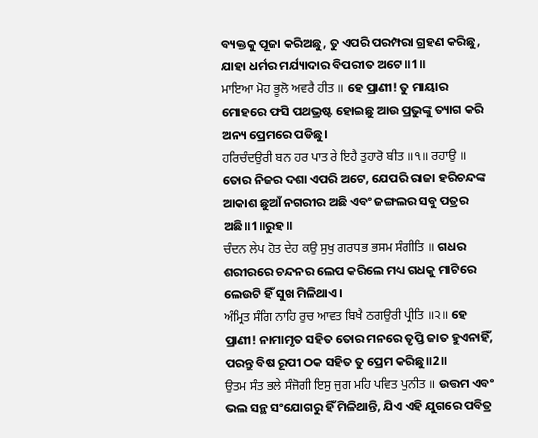ବ୍ୟକ୍ତକୁ ପୂଜା କରିଅଛୁ, ତୁ ଏପରି ପରମ୍ପରା ଗ୍ରହଣ କରିଛୁ, ଯାହା ଧର୍ମର ମର୍ଯ୍ୟାଦାର ବିପରୀତ ଅଟେ॥1॥
ਮਾਇਆ ਮੋਹ ਭੂਲੋ ਅਵਰੈ ਹੀਤ ॥ ହେ ପ୍ରାଣୀ! ତୁ ମାୟାର ମୋହରେ ଫସି ପଥଭ୍ରଷ୍ଟ ହୋଇଛୁ ଆଉ ପ୍ରଭୁଙ୍କୁ ତ୍ୟାଗ କରି ଅନ୍ୟ ପ୍ରେମରେ ପଡିଛୁ।
ਹਰਿਚੰਦਉਰੀ ਬਨ ਹਰ ਪਾਤ ਰੇ ਇਹੈ ਤੁਹਾਰੋ ਬੀਤ ॥੧॥ ਰਹਾਉ ॥ ତୋର ନିଜର ଦଶା ଏପରି ଅଟେ, ଯେପରି ରାଜା ହରିଚନ୍ଦଙ୍କ ଆକାଶ ଛୁଆଁ ନଗରୀର ଅଛି ଏବଂ ଜଙ୍ଗଲର ସବୁ ପତ୍ରର ଅଛି॥1॥ରୁହ॥
ਚੰਦਨ ਲੇਪ ਹੋਤ ਦੇਹ ਕਉ ਸੁਖੁ ਗਰਧਭ ਭਸਮ ਸੰਗੀਤਿ ॥ ଗଧର ଶରୀରରେ ଚନ୍ଦନର ଲେପ କରିଲେ ମଧ୍ୟ ଗଧକୁ ମାଟିରେ ଲେଉଟି ହିଁ ସୁଖ ମିଳିଥାଏ।
ਅੰਮ੍ਰਿਤ ਸੰਗਿ ਨਾਹਿ ਰੁਚ ਆਵਤ ਬਿਖੈ ਠਗਉਰੀ ਪ੍ਰੀਤਿ ॥੨॥ ହେ ପ୍ରାଣୀ! ନାମାମୃତ ସହିତ ତୋର ମନରେ ତୃପ୍ତି ଜାତ ହୁଏନାହିଁ, ପରନ୍ତୁ ବିଷ ରୂପୀ ଠକ ସହିତ ତୁ ପ୍ରେମ କରିଛୁ॥2॥
ਉਤਮ ਸੰਤ ਭਲੇ ਸੰਜੋਗੀ ਇਸੁ ਜੁਗ ਮਹਿ ਪਵਿਤ ਪੁਨੀਤ ॥ ଉତ୍ତମ ଏବଂ ଭଲ ସନ୍ଥ ସଂଯୋଗରୁ ହିଁ ମିଳିଥାନ୍ତି, ଯିଏ ଏହି ଯୁଗରେ ପବିତ୍ର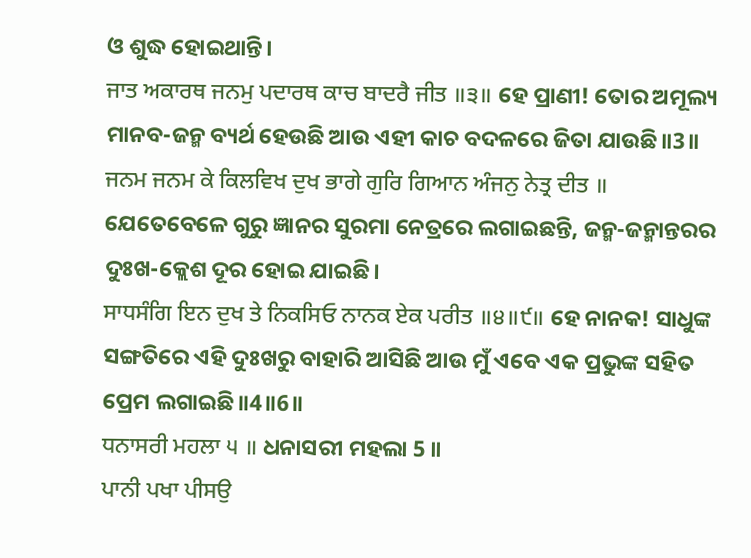ଓ ଶୁଦ୍ଧ ହୋଇଥାନ୍ତି।
ਜਾਤ ਅਕਾਰਥ ਜਨਮੁ ਪਦਾਰਥ ਕਾਚ ਬਾਦਰੈ ਜੀਤ ॥੩॥ ହେ ପ୍ରାଣୀ! ତୋର ଅମୂଲ୍ୟ ମାନବ-ଜନ୍ମ ବ୍ୟର୍ଥ ହେଉଛି ଆଉ ଏହୀ କାଚ ବଦଳରେ ଜିତା ଯାଉଛି॥3॥
ਜਨਮ ਜਨਮ ਕੇ ਕਿਲਵਿਖ ਦੁਖ ਭਾਗੇ ਗੁਰਿ ਗਿਆਨ ਅੰਜਨੁ ਨੇਤ੍ਰ ਦੀਤ ॥ ଯେତେବେଳେ ଗୁରୁ ଜ୍ଞାନର ସୁରମା ନେତ୍ରରେ ଲଗାଇଛନ୍ତି, ଜନ୍ମ-ଜନ୍ମାନ୍ତରର ଦୁଃଖ-କ୍ଲେଶ ଦୂର ହୋଇ ଯାଇଛି।
ਸਾਧਸੰਗਿ ਇਨ ਦੁਖ ਤੇ ਨਿਕਸਿਓ ਨਾਨਕ ਏਕ ਪਰੀਤ ॥੪॥੯॥ ହେ ନାନକ! ସାଧୁଙ୍କ ସଙ୍ଗତିରେ ଏହି ଦୁଃଖରୁ ବାହାରି ଆସିଛି ଆଉ ମୁଁ ଏବେ ଏକ ପ୍ରଭୁଙ୍କ ସହିତ ପ୍ରେମ ଲଗାଇଛି॥4॥6॥
ਧਨਾਸਰੀ ਮਹਲਾ ੫ ॥ ଧନାସରୀ ମହଲା 5 ॥
ਪਾਨੀ ਪਖਾ ਪੀਸਉ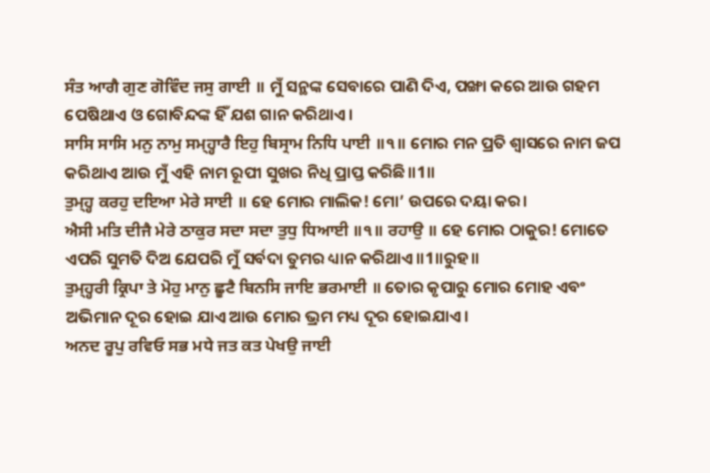ਸੰਤ ਆਗੈ ਗੁਣ ਗੋਵਿੰਦ ਜਸੁ ਗਾਈ ॥ ମୁଁ ସନ୍ଥଙ୍କ ସେବାରେ ପାଣି ଦିଏ, ପଙ୍ଖା କରେ ଆଉ ଗହମ ପେଷିଥାଏ ଓ ଗୋବିନ୍ଦଙ୍କ ହିଁ ଯଶ ଗାନ କରିଥାଏ।
ਸਾਸਿ ਸਾਸਿ ਮਨੁ ਨਾਮੁ ਸਮ੍ਹ੍ਹਾਰੈ ਇਹੁ ਬਿਸ੍ਰਾਮ ਨਿਧਿ ਪਾਈ ॥੧॥ ମୋର ମନ ପ୍ରତି ଶ୍ଵାସରେ ନାମ ଜପ କରିଥାଏ ଆଉ ମୁଁ ଏହି ନାମ ରୂପୀ ସୁଖର ନିଧି ପ୍ରାପ୍ତ କରିଛି॥1॥
ਤੁਮ੍ਹ੍ਹ ਕਰਹੁ ਦਇਆ ਮੇਰੇ ਸਾਈ ॥ ହେ ମୋର ମାଲିକ! ମୋ’ ଉପରେ ଦୟା କର।
ਐਸੀ ਮਤਿ ਦੀਜੈ ਮੇਰੇ ਠਾਕੁਰ ਸਦਾ ਸਦਾ ਤੁਧੁ ਧਿਆਈ ॥੧॥ ਰਹਾਉ ॥ ହେ ମୋର ଠାକୁର! ମୋତେ ଏପରି ସୁମତି ଦିଅ ଯେପରି ମୁଁ ସର୍ବଦା ତୁମର ଧ୍ୟାନ କରିଥାଏ॥1॥ରୁହ॥
ਤੁਮ੍ਹ੍ਹਰੀ ਕ੍ਰਿਪਾ ਤੇ ਮੋਹੁ ਮਾਨੁ ਛੂਟੈ ਬਿਨਸਿ ਜਾਇ ਭਰਮਾਈ ॥ ତୋର କୃପାରୁ ମୋର ମୋହ ଏବଂ ଅଭିମାନ ଦୂର ହୋଇ ଯାଏ ଆଉ ମୋର ଭ୍ରମ ମଧ୍ୟ ଦୂର ହୋଇଯାଏ।
ਅਨਦ ਰੂਪੁ ਰਵਿਓ ਸਭ ਮਧੇ ਜਤ ਕਤ ਪੇਖਉ ਜਾਈ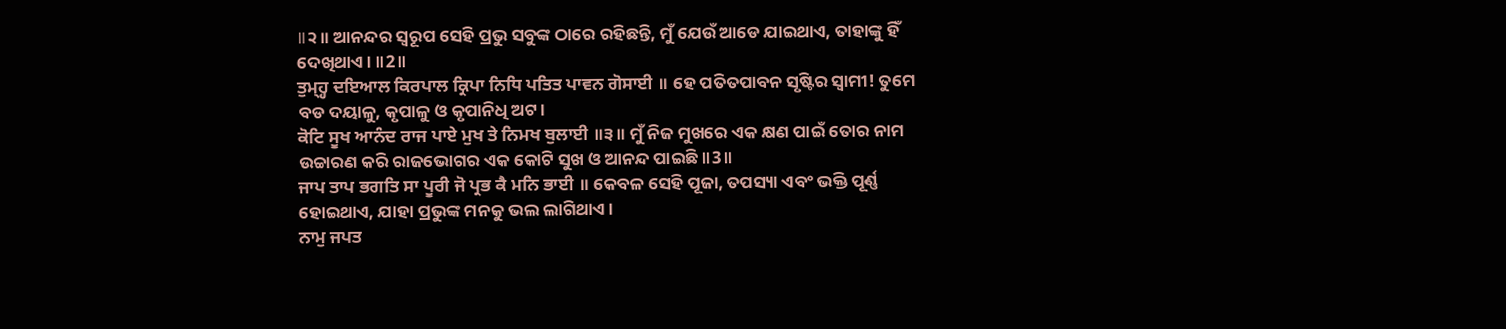॥੨॥ ଆନନ୍ଦର ସ୍ୱରୂପ ସେହି ପ୍ରଭୁ ସବୁଙ୍କ ଠାରେ ରହିଛନ୍ତି, ମୁଁ ଯେଉଁ ଆଡେ ଯାଇଥାଏ, ତାହାଙ୍କୁ ହିଁ ଦେଖିଥାଏ। ॥2॥
ਤੁਮ੍ਹ੍ਹ ਦਇਆਲ ਕਿਰਪਾਲ ਕ੍ਰਿਪਾ ਨਿਧਿ ਪਤਿਤ ਪਾਵਨ ਗੋਸਾਈ ॥ ହେ ପତିତପାବନ ସୃଷ୍ଟିର ସ୍ଵାମୀ! ତୁମେ ବଡ ଦୟାଳୁ, କୃପାଳୁ ଓ କୃପାନିଧି ଅଟ।
ਕੋਟਿ ਸੂਖ ਆਨੰਦ ਰਾਜ ਪਾਏ ਮੁਖ ਤੇ ਨਿਮਖ ਬੁਲਾਈ ॥੩॥ ମୁଁ ନିଜ ମୁଖରେ ଏକ କ୍ଷଣ ପାଇଁ ତୋର ନାମ ଉଚ୍ଚାରଣ କରି ରାଜଭୋଗର ଏକ କୋଟି ସୁଖ ଓ ଆନନ୍ଦ ପାଇଛି॥3॥
ਜਾਪ ਤਾਪ ਭਗਤਿ ਸਾ ਪੂਰੀ ਜੋ ਪ੍ਰਭ ਕੈ ਮਨਿ ਭਾਈ ॥ କେବଳ ସେହି ପୂଜା, ତପସ୍ୟା ଏବଂ ଭକ୍ତି ପୂର୍ଣ୍ଣ ହୋଇଥାଏ, ଯାହା ପ୍ରଭୁଙ୍କ ମନକୁ ଭଲ ଲାଗିଥାଏ।
ਨਾਮੁ ਜਪਤ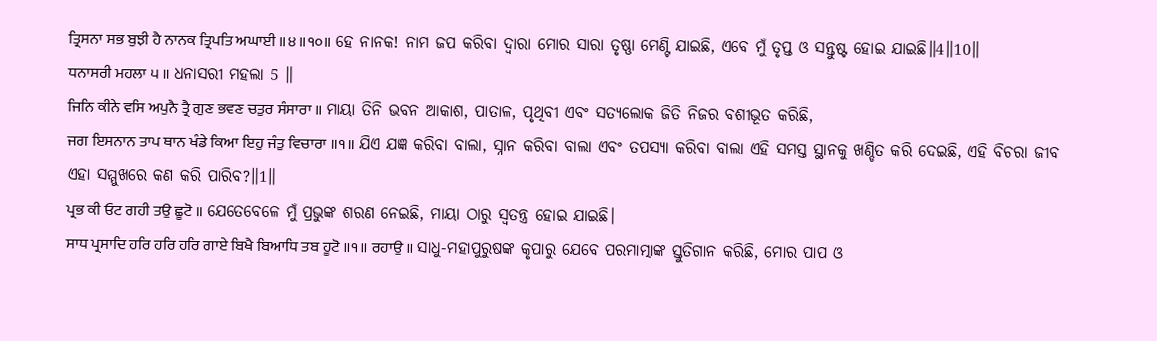ਤ੍ਰਿਸਨਾ ਸਭ ਬੁਝੀ ਹੈ ਨਾਨਕ ਤ੍ਰਿਪਤਿ ਅਘਾਈ ॥੪॥੧੦॥ ହେ ନାନକ! ନାମ ଜପ କରିବା ଦ୍ଵାରା ମୋର ସାରା ତୃଷ୍ଣା ମେଣ୍ଟି ଯାଇଛି, ଏବେ ମୁଁ ତୃପ୍ତ ଓ ସନ୍ତୁଷ୍ଟ ହୋଇ ଯାଇଛି॥4॥10॥
ਧਨਾਸਰੀ ਮਹਲਾ ੫ ॥ ଧନାସରୀ ମହଲା 5 ॥
ਜਿਨਿ ਕੀਨੇ ਵਸਿ ਅਪੁਨੈ ਤ੍ਰੈ ਗੁਣ ਭਵਣ ਚਤੁਰ ਸੰਸਾਰਾ ॥ ମାୟା ତିନି ଭବନ ଆକାଶ, ପାତାଳ, ପୃଥିବୀ ଏବଂ ସତ୍ୟଲୋକ ଜିତି ନିଜର ବଶୀଭୂତ କରିଛି,
ਜਗ ਇਸਨਾਨ ਤਾਪ ਥਾਨ ਖੰਡੇ ਕਿਆ ਇਹੁ ਜੰਤੁ ਵਿਚਾਰਾ ॥੧॥ ଯିଏ ଯଜ୍ଞ କରିବା ବାଲା, ସ୍ନାନ କରିବା ବାଲା ଏବଂ ତପସ୍ୟା କରିବା ବାଲା ଏହି ସମସ୍ତ ସ୍ଥାନକୁ ଖଣ୍ଡିତ କରି ଦେଇଛି, ଏହି ବିଚରା ଜୀବ ଏହା ସମ୍ମୁଖରେ କଣ କରି ପାରିବ?॥1॥
ਪ੍ਰਭ ਕੀ ਓਟ ਗਹੀ ਤਉ ਛੂਟੋ ॥ ଯେତେବେଳେ ମୁଁ ପ୍ରଭୁଙ୍କ ଶରଣ ନେଇଛି, ମାୟା ଠାରୁ ସ୍ଵତନ୍ତ୍ର ହୋଇ ଯାଇଛି।
ਸਾਧ ਪ੍ਰਸਾਦਿ ਹਰਿ ਹਰਿ ਹਰਿ ਗਾਏ ਬਿਖੈ ਬਿਆਧਿ ਤਬ ਹੂਟੋ ॥੧॥ ਰਹਾਉ ॥ ସାଧୁ-ମହାପୁରୁଷଙ୍କ କୃପାରୁ ଯେବେ ପରମାତ୍ମାଙ୍କ ସ୍ତୁତିଗାନ କରିଛି, ମୋର ପାପ ଓ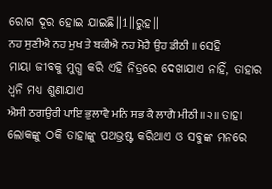ରୋଗ ଦୂର ହୋଇ ଯାଇଛି॥1॥ରୁହ॥
ਨਹ ਸੁਣੀਐ ਨਹ ਮੁਖ ਤੇ ਬਕੀਐ ਨਹ ਮੋਹੈ ਉਹ ਡੀਠੀ ॥ ସେହି ମାୟା ଜୀବକୁ ମୁଗ୍ଧ କରି ଏହି ନିତ୍ରରେ ଦେଖାଯାଏ ନାହିଁ, ତାହାର ଧ୍ୱନି ମଧ୍ୟ ଶୁଣାଯାଏ
ਐਸੀ ਠਗਉਰੀ ਪਾਇ ਭੁਲਾਵੈ ਮਨਿ ਸਭ ਕੈ ਲਾਗੈ ਮੀਠੀ ॥੨॥ ତାହା ଲୋକଙ୍କୁ ଠକି ତାହାଙ୍କୁ ପଥଭ୍ରଷ୍ଟ କରିଥାଏ ଓ ସବୁଙ୍କ ମନରେ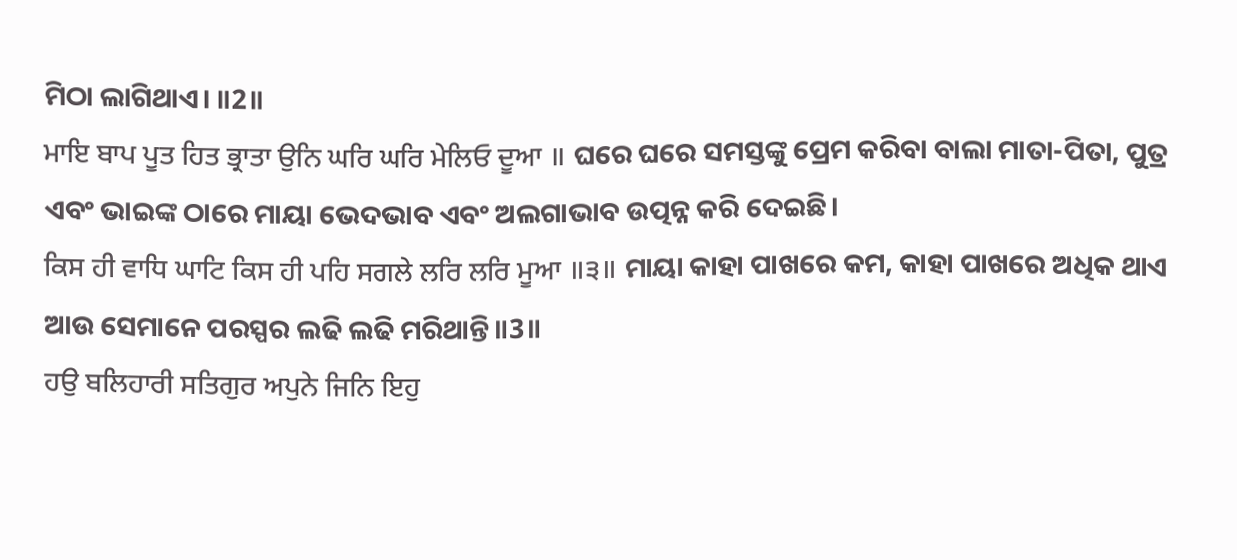ମିଠା ଲାଗିଥାଏ। ॥2॥
ਮਾਇ ਬਾਪ ਪੂਤ ਹਿਤ ਭ੍ਰਾਤਾ ਉਨਿ ਘਰਿ ਘਰਿ ਮੇਲਿਓ ਦੂਆ ॥ ଘରେ ଘରେ ସମସ୍ତଙ୍କୁ ପ୍ରେମ କରିବା ବାଲା ମାତା-ପିତା, ପୁତ୍ର ଏବଂ ଭାଇଙ୍କ ଠାରେ ମାୟା ଭେଦଭାବ ଏବଂ ଅଲଗାଭାବ ଉତ୍ପନ୍ନ କରି ଦେଇଛି।
ਕਿਸ ਹੀ ਵਾਧਿ ਘਾਟਿ ਕਿਸ ਹੀ ਪਹਿ ਸਗਲੇ ਲਰਿ ਲਰਿ ਮੂਆ ॥੩॥ ମାୟା କାହା ପାଖରେ କମ, କାହା ପାଖରେ ଅଧିକ ଥାଏ ଆଉ ସେମାନେ ପରସ୍ପର ଲଢି ଲଢି ମରିଥାନ୍ତି॥3॥
ਹਉ ਬਲਿਹਾਰੀ ਸਤਿਗੁਰ ਅਪੁਨੇ ਜਿਨਿ ਇਹੁ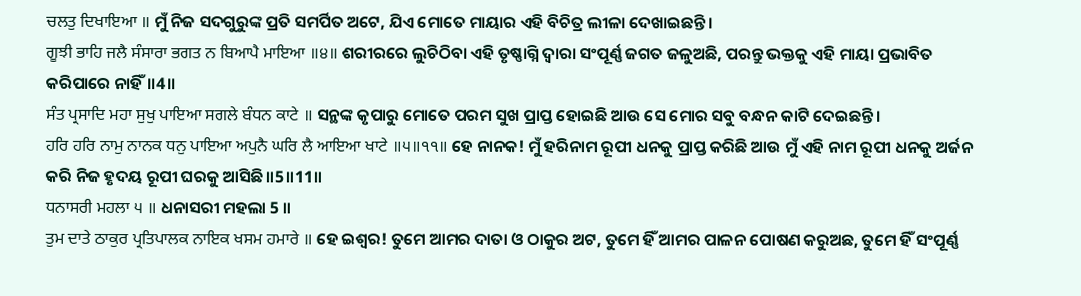ਚਲਤੁ ਦਿਖਾਇਆ ॥ ମୁଁ ନିଜ ସଦଗୁରୁଙ୍କ ପ୍ରତି ସମର୍ପିତ ଅଟେ, ଯିଏ ମୋତେ ମାୟାର ଏହି ବିଚିତ୍ର ଲୀଳା ଦେଖାଇଛନ୍ତି।
ਗੂਝੀ ਭਾਹਿ ਜਲੈ ਸੰਸਾਰਾ ਭਗਤ ਨ ਬਿਆਪੈ ਮਾਇਆ ॥੪॥ ଶରୀରରେ ଲୁଚିଠିବା ଏହି ତୃଷ୍ଣାଗ୍ନି ଦ୍ଵାରା ସଂପୂର୍ଣ୍ଣ ଜଗତ ଜଳୁଅଛି, ପରନ୍ତୁ ଭକ୍ତକୁ ଏହି ମାୟା ପ୍ରଭାବିତ କରିପାରେ ନାହିଁ॥4॥
ਸੰਤ ਪ੍ਰਸਾਦਿ ਮਹਾ ਸੁਖੁ ਪਾਇਆ ਸਗਲੇ ਬੰਧਨ ਕਾਟੇ ॥ ସନ୍ଥଙ୍କ କୃପାରୁ ମୋତେ ପରମ ସୁଖ ପ୍ରାପ୍ତ ହୋଇଛି ଆଉ ସେ ମୋର ସବୁ ବନ୍ଧନ କାଟି ଦେଇଛନ୍ତି।
ਹਰਿ ਹਰਿ ਨਾਮੁ ਨਾਨਕ ਧਨੁ ਪਾਇਆ ਅਪੁਨੈ ਘਰਿ ਲੈ ਆਇਆ ਖਾਟੇ ॥੫॥੧੧॥ ହେ ନାନକ! ମୁଁ ହରିନାମ ରୂପୀ ଧନକୁ ପ୍ରାପ୍ତ କରିଛି ଆଉ ମୁଁ ଏହି ନାମ ରୂପୀ ଧନକୁ ଅର୍ଜନ କରି ନିଜ ହୃଦୟ ରୂପୀ ଘରକୁ ଆସିଛି॥5॥11॥
ਧਨਾਸਰੀ ਮਹਲਾ ੫ ॥ ଧନାସରୀ ମହଲା 5 ॥
ਤੁਮ ਦਾਤੇ ਠਾਕੁਰ ਪ੍ਰਤਿਪਾਲਕ ਨਾਇਕ ਖਸਮ ਹਮਾਰੇ ॥ ହେ ଇଶ୍ଵର! ତୁମେ ଆମର ଦାତା ଓ ଠାକୁର ଅଟ, ତୁମେ ହିଁ ଆମର ପାଳନ ପୋଷଣ କରୁଅଛ, ତୁମେ ହିଁ ସଂପୂର୍ଣ୍ଣ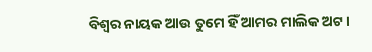ବିଶ୍ଵର ନାୟକ ଆଉ ତୁମେ ହିଁ ଆମର ମାଲିକ ଅଟ।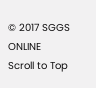© 2017 SGGS ONLINE
Scroll to Top